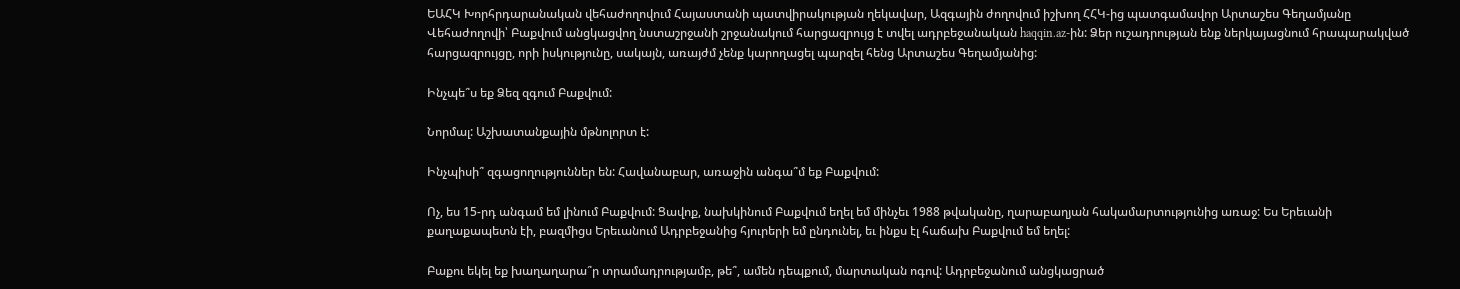ԵԱՀԿ Խորհրդարանական վեհաժողովում Հայաստանի պատվիրակության ղեկավար, Ազգային ժողովում իշխող ՀՀԿ-ից պատգամավոր Արտաշես Գեղամյանը Վեհաժողովի՝ Բաքվում անցկացվող նստաշրջանի շրջանակում հարցազրույց է տվել ադրբեջանական haqqin.az-ին: Ձեր ուշադրության ենք ներկայացնում հրապարակված հարցազրույցը, որի իսկությունը, սակայն, առայժմ չենք կարողացել պարզել հենց Արտաշես Գեղամյանից:

Ինչպե՞ս եք Ձեզ զգում Բաքվում:

Նորմալ: Աշխատանքային մթնոլորտ է:

Ինչպիսի՞ զգացողություններ են: Հավանաբար, առաջին անգա՞մ եք Բաքվում:

Ոչ, ես 15-րդ անգամ եմ լինում Բաքվում: Ցավոք, նախկինում Բաքվում եղել եմ մինչեւ 1988 թվականը, ղարաբաղյան հակամարտությունից առաջ: Ես Երեւանի քաղաքապետն էի, բազմիցս Երեւանում Ադրբեջանից հյուրերի եմ ընդունել, եւ ինքս էլ հաճախ Բաքվում եմ եղել:

Բաքու եկել եք խաղաղարա՞ր տրամադրությամբ, թե՞, ամեն դեպքում, մարտական ոգով: Ադրբեջանում անցկացրած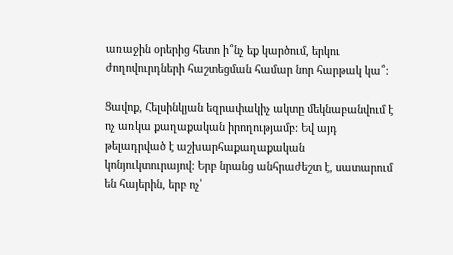առաջին օրերից հետո ի՞նչ եք կարծում, երկու ժողովուրդների հաշտեցման համար նոր հարթակ կա՞:

Ցավոք, Հելսինկյան եզրափակիչ ակտը մեկնաբանվում է ոչ առկա քաղաքական իրողությամբ: Եվ այդ թելադրված է աշխարհաքաղաքական կոնյուկտուրայով: Երբ նրանց անհրաժեշտ է, սատարում են հայերին, երբ ոչ՝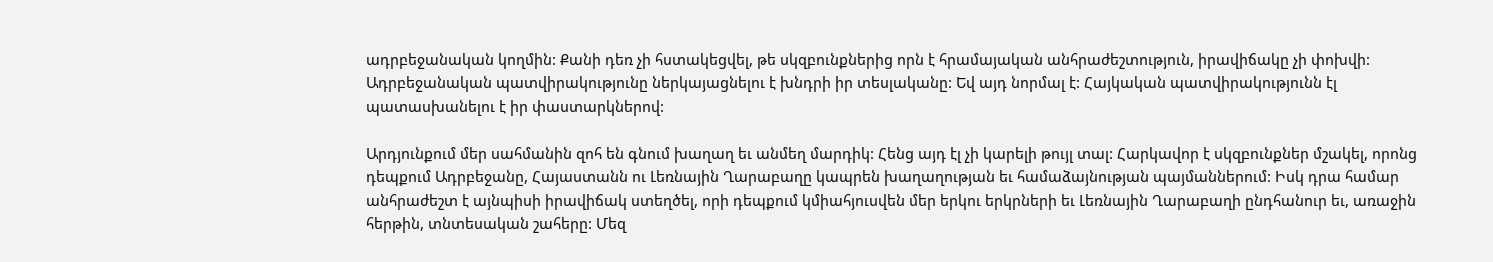ադրբեջանական կողմին: Քանի դեռ չի հստակեցվել, թե սկզբունքներից որն է հրամայական անհրաժեշտություն, իրավիճակը չի փոխվի: Ադրբեջանական պատվիրակությունը ներկայացնելու է խնդրի իր տեսլականը: Եվ այդ նորմալ է: Հայկական պատվիրակությունն էլ պատասխանելու է իր փաստարկներով:

Արդյունքում մեր սահմանին զոհ են գնում խաղաղ եւ անմեղ մարդիկ: Հենց այդ էլ չի կարելի թույլ տալ: Հարկավոր է սկզբունքներ մշակել, որոնց դեպքում Ադրբեջանը, Հայաստանն ու Լեռնային Ղարաբաղը կապրեն խաղաղության եւ համաձայնության պայմաններում: Իսկ դրա համար անհրաժեշտ է այնպիսի իրավիճակ ստեղծել, որի դեպքում կմիահյուսվեն մեր երկու երկրների եւ Լեռնային Ղարաբաղի ընդհանուր եւ, առաջին հերթին, տնտեսական շահերը: Մեզ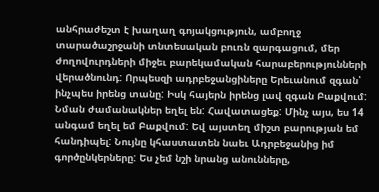անհրաժեշտ է խաղաղ գոյակցություն, ամբողջ տարածաշրջանի տնտեսական բուռն զարգացում, մեր ժողովուրդների միջեւ բարեկամական հարաբերությունների վերածնունդ: Որպեսզի ադրբեջանցիները Երեւանում զգան՝ ինչպես իրենց տանը: Իսկ հայերն իրենց լավ զգան Բաքվում: Նման ժամանակներ եղել են: Հավատացեք: Մինչ այս, ես 14 անգամ եղել եմ Բաքվում: Եվ այստեղ միշտ բարության եմ հանդիպել: Նույնը կհաստատեն նաեւ Ադրբեջանից իմ գործընկերները: Ես չեմ նշի նրանց անունները,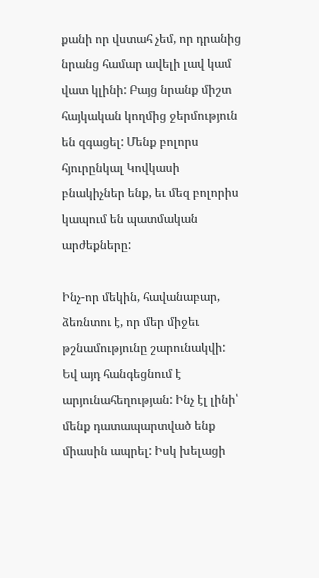քանի որ վստահ չեմ, որ դրանից նրանց համար ավելի լավ կամ վատ կլինի: Բայց նրանք միշտ հայկական կողմից ջերմություն են զգացել: Մենք բոլորս հյուրընկալ Կովկասի բնակիչներ ենք, եւ մեզ բոլորիս կապում են պատմական արժեքները:

Ինչ-որ մեկին, հավանաբար, ձեռնտու է, որ մեր միջեւ թշնամությունը շարունակվի: Եվ այդ հանգեցնում է արյունահեղության: Ինչ էլ լինի՝ մենք դատապարտված ենք միասին ապրել: Իսկ խելացի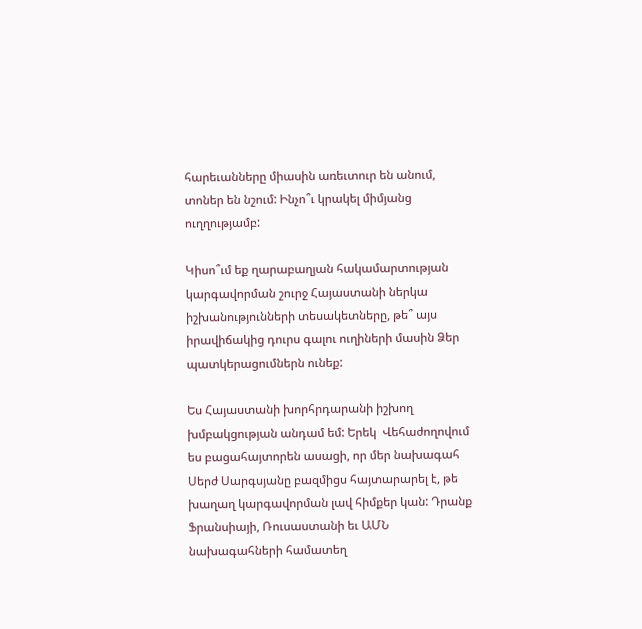հարեւանները միասին առեւտուր են անում, տոներ են նշում: Ինչո՞ւ կրակել միմյանց ուղղությամբ:

Կիսո՞ւմ եք ղարաբաղյան հակամարտության կարգավորման շուրջ Հայաստանի ներկա իշխանությունների տեսակետները, թե՞ այս իրավիճակից դուրս գալու ուղիների մասին Ձեր պատկերացումներն ունեք:

Ես Հայաստանի խորհրդարանի իշխող խմբակցության անդամ եմ: Երեկ  Վեհաժողովում ես բացահայտորեն ասացի, որ մեր նախագահ Սերժ Սարգսյանը բազմիցս հայտարարել է, թե խաղաղ կարգավորման լավ հիմքեր կան: Դրանք Ֆրանսիայի, Ռուսաստանի եւ ԱՄՆ նախագահների համատեղ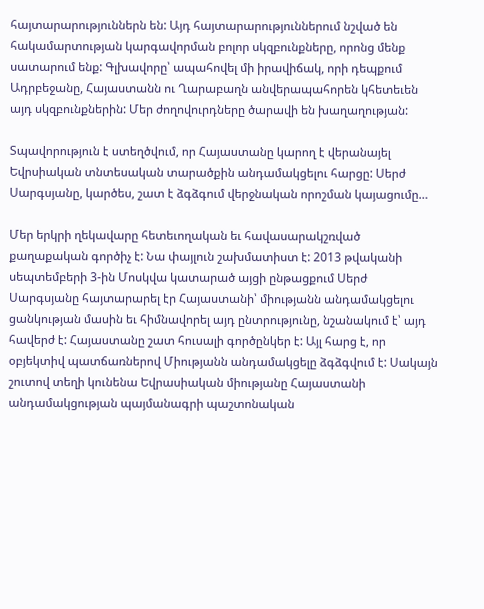հայտարարություններն են: Այդ հայտարարություններում նշված են հակամարտության կարգավորման բոլոր սկզբունքները, որոնց մենք սատարում ենք: Գլխավորը՝ ապահովել մի իրավիճակ, որի դեպքում Ադրբեջանը, Հայաստանն ու Ղարաբաղն անվերապահորեն կհետեւեն այդ սկզբունքներին: Մեր ժողովուրդները ծարավի են խաղաղության:

Տպավորություն է ստեղծվում, որ Հայաստանը կարող է վերանայել Եվրսիական տնտեսական տարածքին անդամակցելու հարցը: Սերժ Սարգսյանը, կարծես, շատ է ձգձգում վերջնական որոշման կայացումը…

Մեր երկրի ղեկավարը հետեւողական եւ հավասարակշռված քաղաքական գործիչ է: Նա փայլուն շախմատիստ է: 2013 թվականի սեպտեմբերի 3-ին Մոսկվա կատարած այցի ընթացքում Սերժ Սարգսյանը հայտարարել էր Հայաստանի՝ միությանն անդամակցելու ցանկության մասին եւ հիմնավորել այդ ընտրությունը, նշանակում է՝ այդ հավերժ է: Հայաստանը շատ հուսալի գործընկեր է: Այլ հարց է, որ օբյեկտիվ պատճառներով Միությանն անդամակցելը ձգձգվում է: Սակայն շուտով տեղի կունենա Եվրասիական միությանը Հայաստանի անդամակցության պայմանագրի պաշտոնական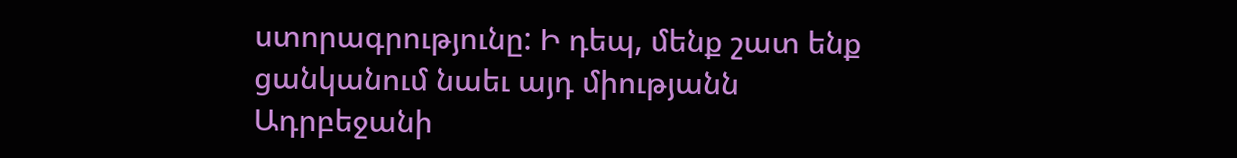ստորագրությունը: Ի դեպ, մենք շատ ենք ցանկանում նաեւ այդ միությանն Ադրբեջանի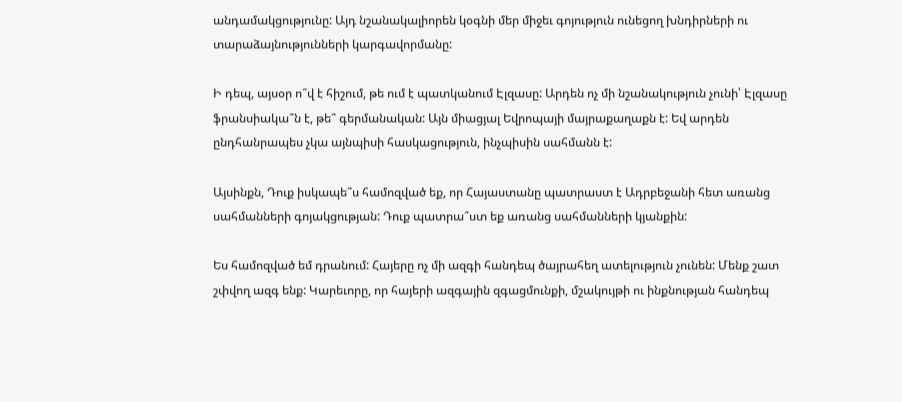անդամակցությունը: Այդ նշանակալիորեն կօգնի մեր միջեւ գոյություն ունեցող խնդիրների ու տարաձայնությունների կարգավորմանը:

Ի դեպ, այսօր ո՞վ է հիշում, թե ում է պատկանում Էլզասը: Արդեն ոչ մի նշանակություն չունի՝ Էլզասը ֆրանսիակա՞ն է, թե՞ գերմանական: Այն միացյալ Եվրոպայի մայրաքաղաքն է: Եվ արդեն ընդհանրապես չկա այնպիսի հասկացություն, ինչպիսին սահմանն է:

Այսինքն, Դուք իսկապե՞ս համոզված եք, որ Հայաստանը պատրաստ է Ադրբեջանի հետ առանց սահմանների գոյակցության: Դուք պատրա՞ստ եք առանց սահմանների կյանքին:

Ես համոզված եմ դրանում: Հայերը ոչ մի ազգի հանդեպ ծայրահեղ ատելություն չունեն: Մենք շատ շփվող ազգ ենք: Կարեւորը, որ հայերի ազգային զգացմունքի, մշակույթի ու ինքնության հանդեպ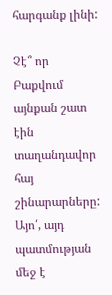հարգանք լինի:

Չէ՞ որ Բաքվում այնքան շատ էին տաղանդավոր հայ շինարարները: Այո՛, այդ պատմության մեջ է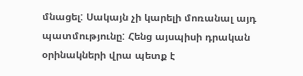մնացել: Սակայն չի կարելի մոռանալ այդ պատմությունը: Հենց այսպիսի դրական օրինակների վրա պետք է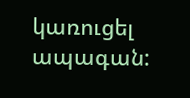կառուցել ապագան: